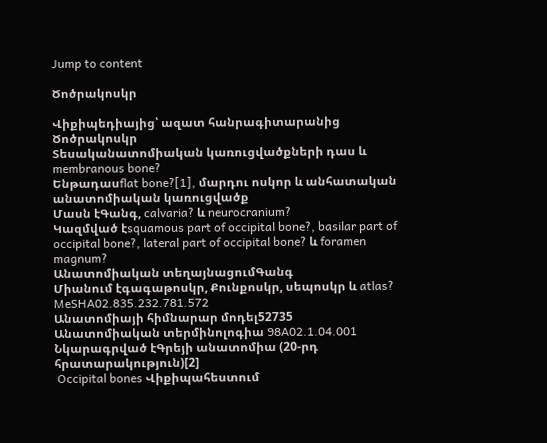Jump to content

Ծոծրակոսկր

Վիքիպեդիայից՝ ազատ հանրագիտարանից
Ծոծրակոսկր
Տեսականատոմիական կառուցվածքների դաս և membranous bone?
Ենթադասflat bone?[1], մարդու ոսկոր և անհատական անատոմիական կառուցվածք
Մասն էԳանգ, calvaria? և neurocranium?
Կազմված էsquamous part of occipital bone?, basilar part of occipital bone?, lateral part of occipital bone? և foramen magnum?
Անատոմիական տեղայնացումԳանգ
Միանում էգագաթոսկր, Քունքոսկր, սեպոսկր և atlas?
MeSHA02.835.232.781.572
Անատոմիայի հիմնարար մոդել52735
Անատոմիական տերմինոլոգիա 98A02.1.04.001
Նկարագրված էԳրեյի անատոմիա (20-րդ հրատարակություն)[2]
 Occipital bones Վիքիպահեստում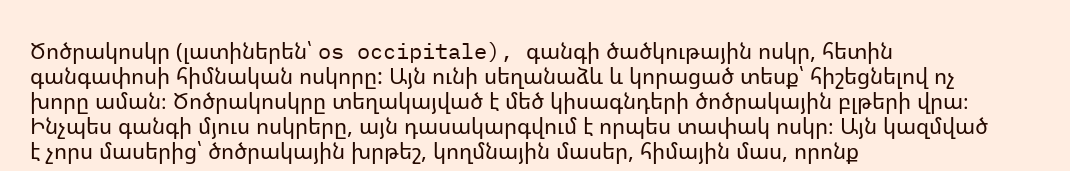Ծոծրակոսկր (լատիներեն՝ os occipitale), գանգի ծածկութային ոսկր, հետին գանգափոսի հիմնական ոսկորը: Այն ունի սեղանաձև և կորացած տեսք՝ հիշեցնելով ոչ խորը աման։ Ծոծրակոսկրը տեղակայված է մեծ կիսագնդերի ծոծրակային բլթերի վրա։ Ինչպես գանգի մյուս ոսկրերը, այն դասակարգվում է որպես տափակ ոսկր։ Այն կազմված է չորս մասերից՝ ծոծրակային խրթեշ, կողմնային մասեր, հիմային մաս, որոնք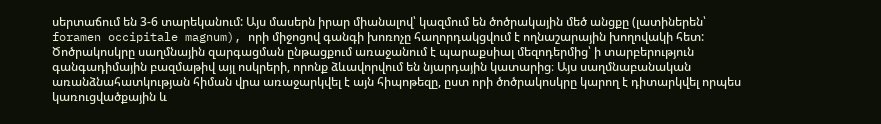սերտաճում են 3-6 տարեկանում: Այս մասերն իրար միանալով՝ կազմում են ծոծրակային մեծ անցքը (լատիներեն՝ foramen occipitale magnum), որի միջոցով գանգի խոռոչը հաղորդակցվում է ողնաշարային խողովակի հետ: Ծոծրակոսկրը սաղմնային զարգացման ընթացքում առաջանում է պարաքսիալ մեզոդերմից՝ ի տարբերություն գանգադիմային բազմաթիվ այլ ոսկրերի, որոնք ձևավորվում են նյարդային կատարից։ Այս սաղմնաբանական առանձնահատկության հիման վրա առաջարկվել է այն հիպոթեզը, ըստ որի ծոծրակոսկրը կարող է դիտարկվել որպես կառուցվածքային և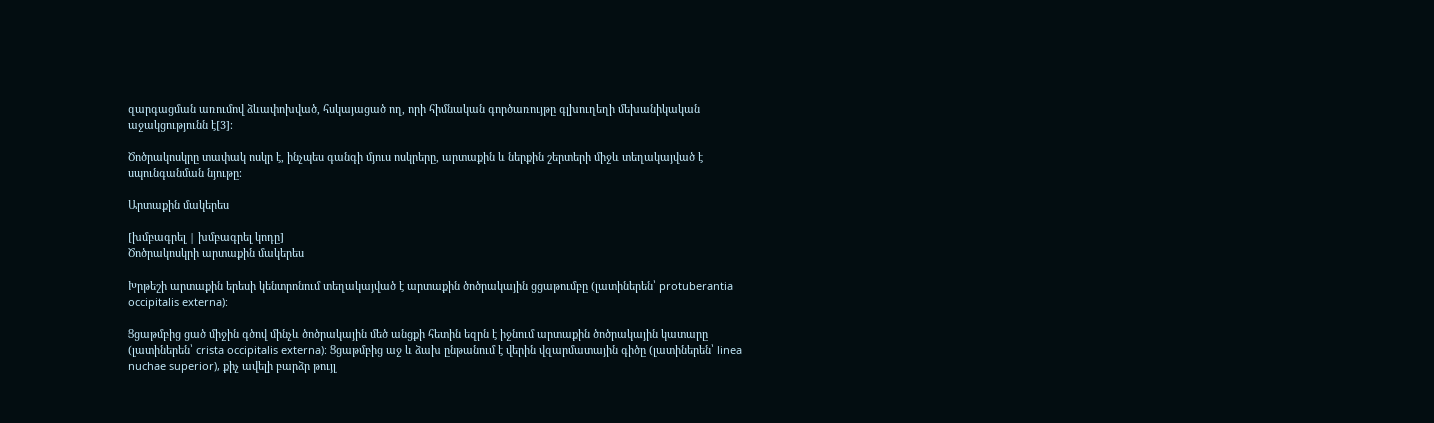զարգացման առումով ձևափոխված, հսկայացած ող, որի հիմնական գործառույթը գլխուղեղի մեխանիկական աջակցությունն է[3]։

Ծոծրակոսկրը տափակ ոսկր է, ինչպես գանգի մյուս ոսկրերը, արտաքին և ներքին շերտերի միջև տեղակայված է սպունգանման նյութը։

Արտաքին մակերես

[խմբագրել | խմբագրել կոդը]
Ծոծրակոսկրի արտաքին մակերես

Խրթեշի արտաքին երեսի կենտրոնում տեղակայված է արտաքին ծոծրակային ցցաթումբը (լատիներեն՝ protuberantia occipitalis externa):

Ցցաթմբից ցած միջին գծով մինչև ծոծրակային մեծ անցքի հետին եզրն է իջնում արտաքին ծոծրակային կատարը (լատիներեն՝ crista occipitalis externa): Ցցաթմբից աջ և ձախ ընթանում է վերին վզարմատային գիծը (լատիներեն՝ linea nuchae superior), քիչ ավելի բարձր թույլ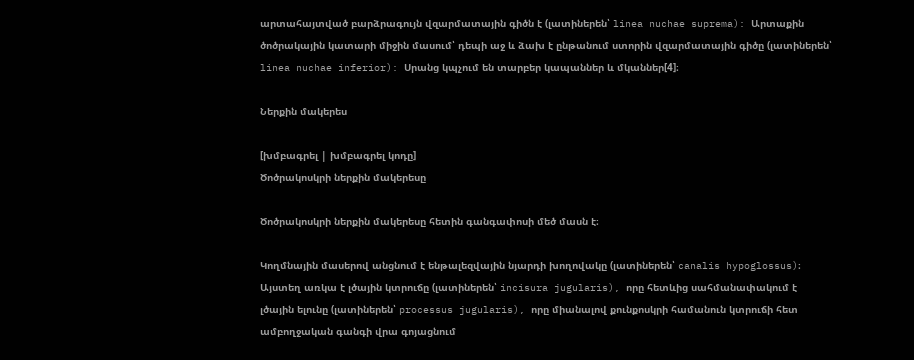արտահայտված բարձրագույն վզարմատային գիծն է (լատիներեն՝ linea nuchae suprema): Արտաքին ծոծրակային կատարի միջին մասում՝ դեպի աջ և ձախ է ընթանում ստորին վզարմատային գիծը (լատիներեն՝ linea nuchae inferior): Սրանց կպչում են տարբեր կապաններ և մկաններ[4]։

Ներքին մակերես

[խմբագրել | խմբագրել կոդը]
Ծոծրակոսկրի ներքին մակերեսը

Ծոծրակոսկրի ներքին մակերեսը հետին գանգափոսի մեծ մասն է։

Կողմնային մասերով անցնում է ենթալեզվային նյարդի խողովակը (լատիներեն՝ canalis hypoglossus)։ Այստեղ առկա է լծային կտրուճը (լատիներեն՝ incisura jugularis), որը հետևից սահմանափակում է լծային ելունը (լատիներեն՝ processus jugularis), որը միանալով քունքոսկրի համանուն կտրուճի հետ ամբողջական գանգի վրա գոյացնում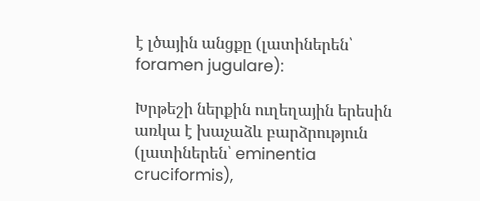է լծային անցքը (լատիներեն՝ foramen jugulare):

Խրթեշի ներքին ուղեղային երեսին առկա է խաչաձև բարձրություն (լատիներեն՝ eminentia cruciformis),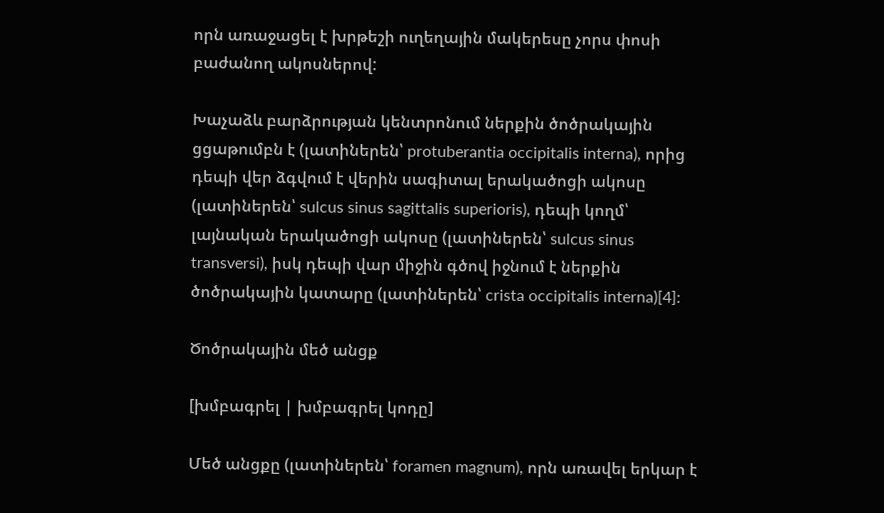որն առաջացել է խրթեշի ուղեղային մակերեսը չորս փոսի բաժանող ակոսներով:

Խաչաձև բարձրության կենտրոնում ներքին ծոծրակային ցցաթումբն է (լատիներեն՝ protuberantia occipitalis interna), որից դեպի վեր ձգվում է վերին սագիտալ երակածոցի ակոսը (լատիներեն՝ sulcus sinus sagittalis superioris), դեպի կողմ՝ լայնական երակածոցի ակոսը (լատիներեն՝ sulcus sinus transversi), իսկ դեպի վար միջին գծով իջնում է ներքին ծոծրակային կատարը (լատիներեն՝ crista occipitalis interna)[4]:

Ծոծրակային մեծ անցք

[խմբագրել | խմբագրել կոդը]

Մեծ անցքը (լատիներեն՝ foramen magnum), որն առավել երկար է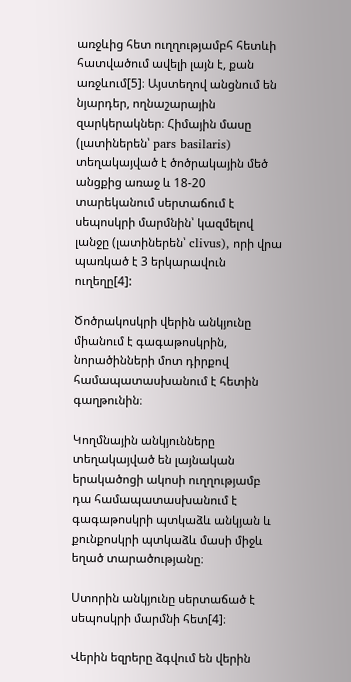առջևից հետ ուղղությամբհ հետևի հատվածում ավելի լայն է, քան առջևում[5]։ Այստեղով անցնում են նյարդեր, ողնաշարային զարկերակներ։ Հիմային մասը (լատիներեն՝ pars basilaris) տեղակայված է ծոծրակային մեծ անցքից առաջ և 18-20 տարեկանում սերտաճում է սեպոսկրի մարմնին՝ կազմելով լանջը (լատիներեն՝ clivus), որի վրա պառկած է 3 երկարավուն ուղեղը[4]:

Ծոծրակոսկրի վերին անկյունը միանում է գագաթոսկրին, նորածինների մոտ դիրքով համապատասխանում է հետին գաղթունին։

Կողմնային անկյունները տեղակայված են լայնական երակածոցի ակոսի ուղղությամբ դա համապատասխանում է գագաթոսկրի պտկաձև անկյան և քունքոսկրի պտկաձև մասի միջև եղած տարածությանը։

Ստորին անկյունը սերտաճած է սեպոսկրի մարմնի հետ[4]։

Վերին եզրերը ձգվում են վերին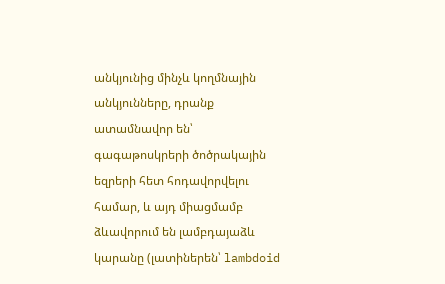անկյունից մինչև կողմնային անկյունները, դրանք ատամնավոր են՝ գագաթոսկրերի ծոծրակային եզրերի հետ հոդավորվելու համար, և այդ միացմամբ ձևավորում են լամբդայաձև կարանը (լատիներեն՝ lambdoid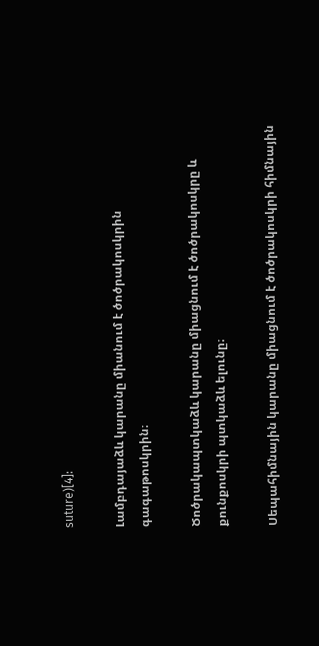suture)[4]:

Լամբդայաձև կարանը միանում է ծոծրակոսկրին գագաթոսկրին։

Ծոծրակապտկաձև կարանը միացնում է ծոծրակոսկրը և քունքոսկրի պտկաձև ելունը։

Սեպահիմնային կարանը միացնում է ծոծրակոսկրի հիմնային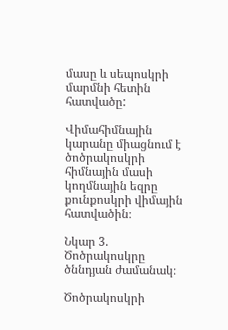մասը և սեպոսկրի մարմնի հետին հատվածը:

Վիմահիմնային կարանը միացնում է ծոծրակոսկրի հիմնային մասի կողմնային եզրը քունքոսկրի վիմային հատվածին։

Նկար 3. Ծոծրակոսկրը ծննդյան ժամանակ։

Ծոծրակոսկրի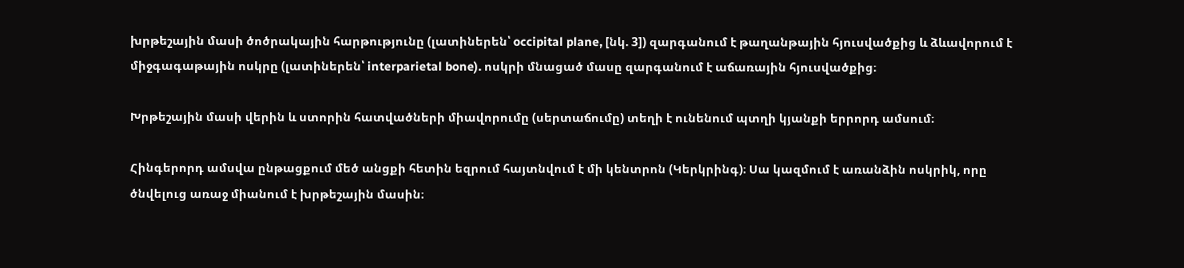խրթեշային մասի ծոծրակային հարթությունը (լատիներեն՝ occipital plane, [նկ. 3]) զարգանում է թաղանթային հյուսվածքից և ձևավորում է միջգագաթային ոսկրը (լատիներեն՝ interparietal bone). ոսկրի մնացած մասը զարգանում է աճառային հյուսվածքից։

Խրթեշային մասի վերին և ստորին հատվածների միավորումը (սերտաճումը) տեղի է ունենում պտղի կյանքի երրորդ ամսում։

Հինգերորդ ամսվա ընթացքում մեծ անցքի հետին եզրում հայտնվում է մի կենտրոն (Կերկրինգ)։ Սա կազմում է առանձին ոսկրիկ, որը ծնվելուց առաջ միանում է խրթեշային մասին։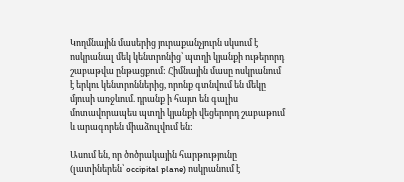Կողմնային մասերից յուրաքանչյուրն սկսում է ոսկրանալ մեկ կենտրոնից՝ պտղի կյանքի ութերորդ շաբաթվա ընթացքում: Հիմնային մասը ոսկրանում է երկու կենտրոններից, որոնք գտնվում են մեկը մյուսի առջևում. դրանք ի հայտ են գալիս մոտավորապես պտղի կյանքի վեցերորդ շաբաթում և արագորեն միաձուլվում են:

Ասում են, որ ծոծրակային հարթությունը (լատիներեն՝ occipital plane) ոսկրանում է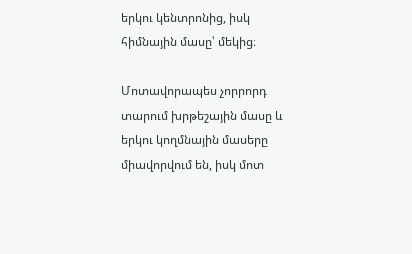երկու կենտրոնից, իսկ հիմնային մասը՝ մեկից։

Մոտավորապես չորրորդ տարում խրթեշային մասը և երկու կողմնային մասերը միավորվում են, իսկ մոտ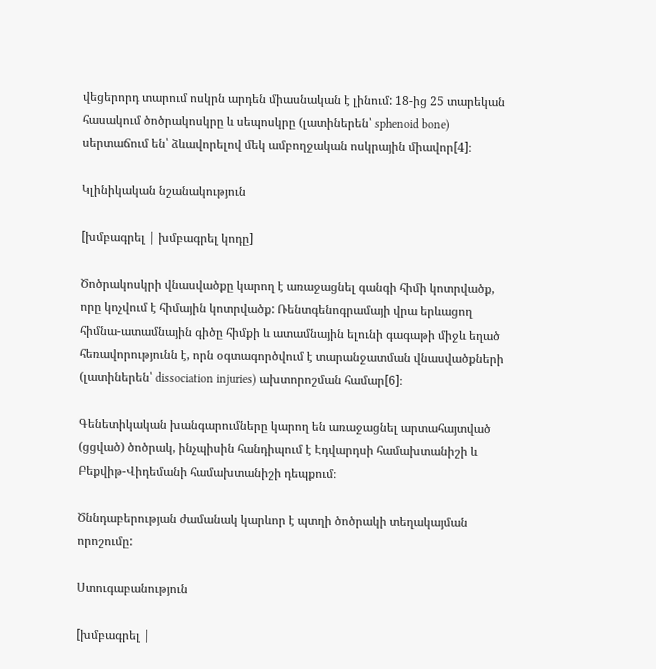վեցերորդ տարում ոսկրն արդեն միասնական է լինում: 18-ից 25 տարեկան հասակում ծոծրակոսկրը և սեպոսկրը (լատիներեն՝ sphenoid bone) սերտաճում են՝ ձևավորելով մեկ ամբողջական ոսկրային միավոր[4]։

Կլինիկական նշանակություն

[խմբագրել | խմբագրել կոդը]

Ծոծրակոսկրի վնասվածքը կարող է առաջացնել գանգի հիմի կոտրվածք, որը կոչվում է հիմային կոտրվածք: Ռենտգենոգրամայի վրա երևացող հիմնա-ատամնային գիծը հիմքի և ատամնային ելունի գագաթի միջև եղած հեռավորությունն է, որն օգտագործվում է տարանջատման վնասվածքների (լատիներեն՝ dissociation injuries) ախտորոշման համար[6]։

Գենետիկական խանգարումները կարող են առաջացնել արտահայտված (ցցված) ծոծրակ, ինչպիսին հանդիպում է Էդվարդսի համախտանիշի և Բեքվիթ-Վիդեմանի համախտանիշի դեպքում։

Ծննդաբերության ժամանակ կարևոր է պտղի ծոծրակի տեղակայման որոշումը:

Ստուգաբանություն

[խմբագրել |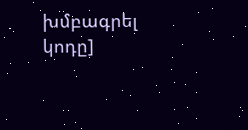խմբագրել կոդը]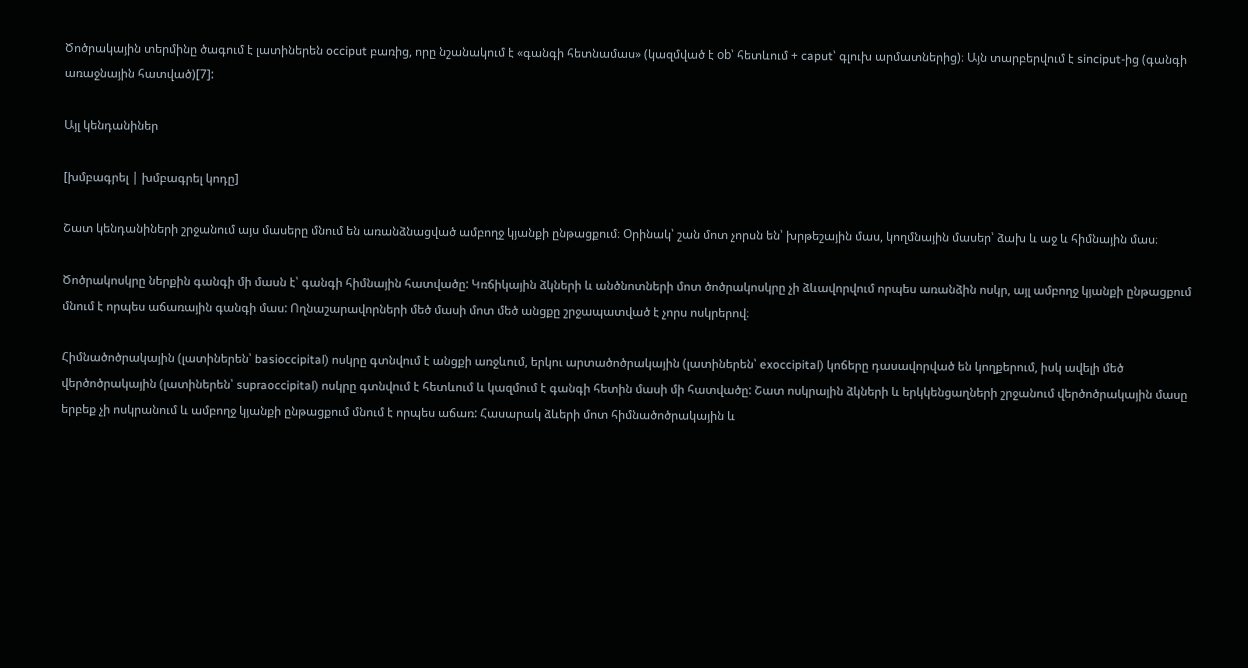Ծոծրակային տերմինը ծագում է լատիներեն occiput բառից, որը նշանակում է «գանգի հետնամաս» (կազմված է ob՝ հետևում + caput՝ գլուխ արմատներից)։ Այն տարբերվում է sinciput-ից (գանգի առաջնային հատված)[7]:

Այլ կենդանիներ

[խմբագրել | խմբագրել կոդը]

Շատ կենդանիների շրջանում այս մասերը մնում են առանձնացված ամբողջ կյանքի ընթացքում։ Օրինակ՝ շան մոտ չորսն են՝ խրթեշային մաս, կողմնային մասեր՝ ձախ և աջ և հիմնային մաս։

Ծոծրակոսկրը ներքին գանգի մի մասն է՝ գանգի հիմնային հատվածը: Կռճիկային ձկների և անծնոտների մոտ ծոծրակոսկրը չի ձևավորվում որպես առանձին ոսկր, այլ ամբողջ կյանքի ընթացքում մնում է որպես աճառային գանգի մաս: Ողնաշարավորների մեծ մասի մոտ մեծ անցքը շրջապատված է չորս ոսկրերով։

Հիմնածոծրակային (լատիներեն՝ basioccipital) ոսկրը գտնվում է անցքի առջևում, երկու արտածոծրակային (լատիներեն՝ exoccipital) կոճերը դասավորված են կողքերում, իսկ ավելի մեծ վերծոծրակային (լատիներեն՝ supraoccipital) ոսկրը գտնվում է հետևում և կազմում է գանգի հետին մասի մի հատվածը: Շատ ոսկրային ձկների և երկկենցաղների շրջանում վերծոծրակային մասը երբեք չի ոսկրանում և ամբողջ կյանքի ընթացքում մնում է որպես աճառ: Հասարակ ձևերի մոտ հիմնածոծրակային և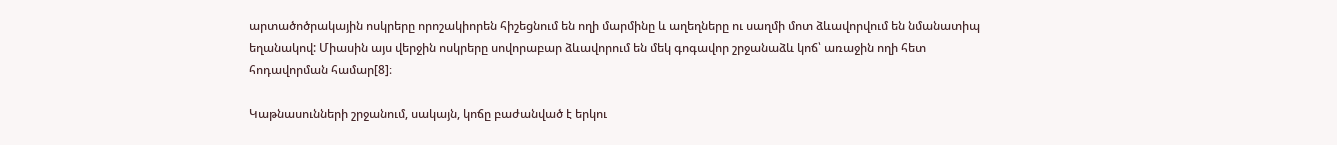արտածոծրակային ոսկրերը որոշակիորեն հիշեցնում են ողի մարմինը և աղեղները ու սաղմի մոտ ձևավորվում են նմանատիպ եղանակով: Միասին այս վերջին ոսկրերը սովորաբար ձևավորում են մեկ գոգավոր շրջանաձև կոճ՝ առաջին ողի հետ հոդավորման համար[8]։

Կաթնասունների շրջանում, սակայն, կոճը բաժանված է երկու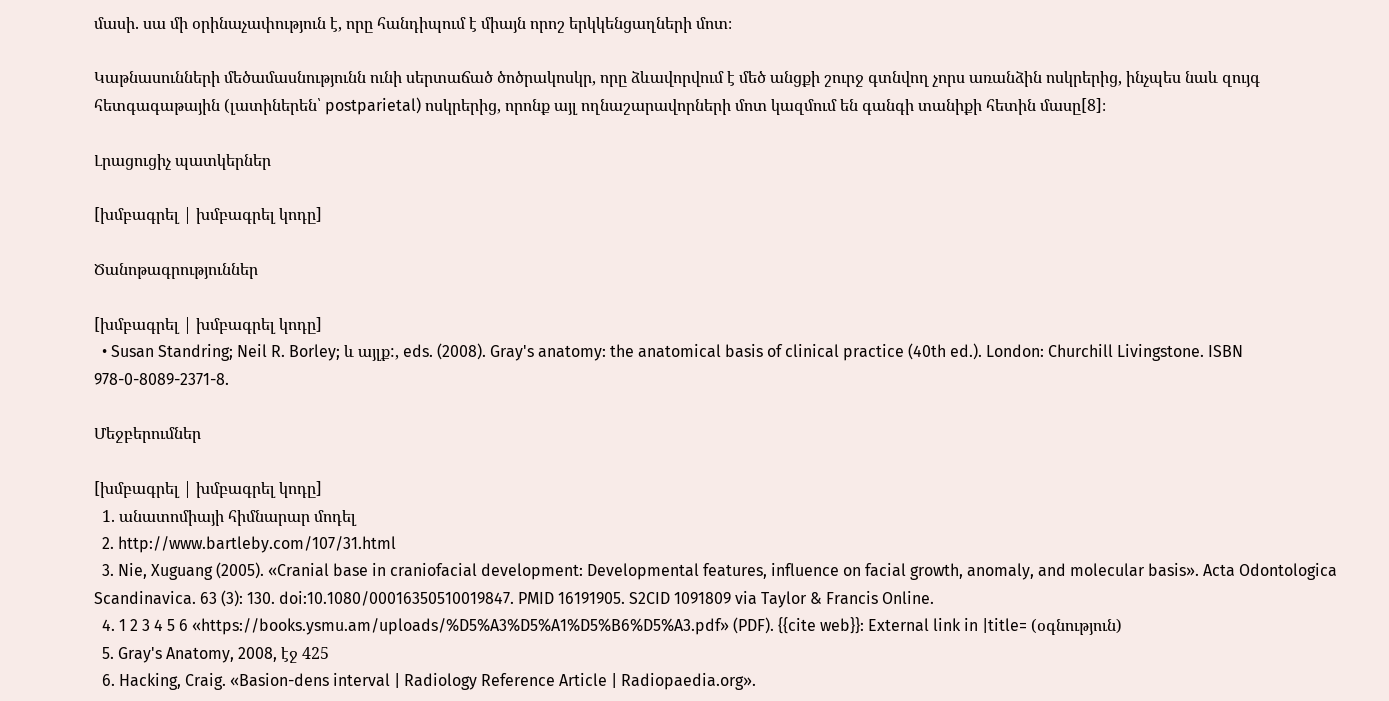մասի. սա մի օրինաչափություն է, որը հանդիպում է միայն որոշ երկկենցաղների մոտ։

Կաթնասունների մեծամասնությունն ունի սերտաճած ծոծրակոսկր, որը ձևավորվում է մեծ անցքի շուրջ գտնվող չորս առանձին ոսկրերից, ինչպես նաև զույգ հետգագաթային (լատիներեն՝ postparietal) ոսկրերից, որոնք այլ ողնաշարավորների մոտ կազմում են գանգի տանիքի հետին մասը[8]։

Լրացուցիչ պատկերներ

[խմբագրել | խմբագրել կոդը]

Ծանոթագրություններ

[խմբագրել | խմբագրել կոդը]
  • Susan Standring; Neil R. Borley; և այլք:, eds. (2008). Gray's anatomy: the anatomical basis of clinical practice (40th ed.). London: Churchill Livingstone. ISBN 978-0-8089-2371-8.

Մեջբերումներ

[խմբագրել | խմբագրել կոդը]
  1. անատոմիայի հիմնարար մոդել
  2. http://www.bartleby.com/107/31.html
  3. Nie, Xuguang (2005). «Cranial base in craniofacial development: Developmental features, influence on facial growth, anomaly, and molecular basis». Acta Odontologica Scandinavica. 63 (3): 130. doi:10.1080/00016350510019847. PMID 16191905. S2CID 1091809 via Taylor & Francis Online.
  4. 1 2 3 4 5 6 «https://books.ysmu.am/uploads/%D5%A3%D5%A1%D5%B6%D5%A3.pdf» (PDF). {{cite web}}: External link in |title= (օգնություն)
  5. Gray's Anatomy, 2008, էջ 425
  6. Hacking, Craig. «Basion-dens interval | Radiology Reference Article | Radiopaedia.org».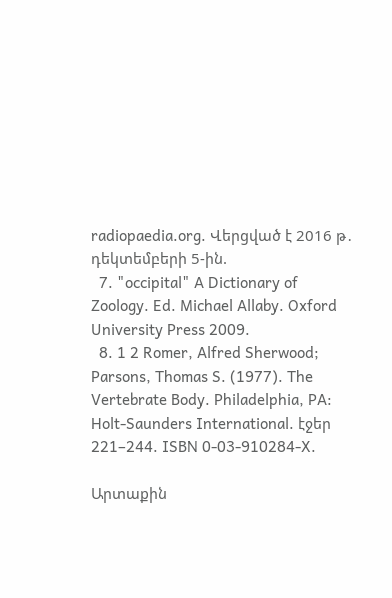radiopaedia.org. Վերցված է 2016 թ․ դեկտեմբերի 5-ին.
  7. "occipital" A Dictionary of Zoology. Ed. Michael Allaby. Oxford University Press 2009.
  8. 1 2 Romer, Alfred Sherwood; Parsons, Thomas S. (1977). The Vertebrate Body. Philadelphia, PA: Holt-Saunders International. էջեր 221–244. ISBN 0-03-910284-X.

Արտաքին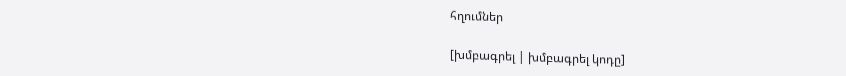հղումներ

[խմբագրել | խմբագրել կոդը]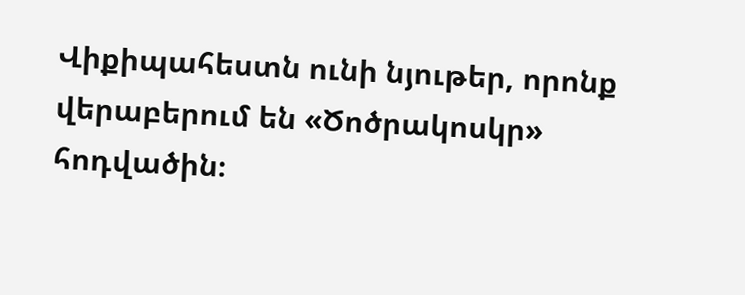Վիքիպահեստն ունի նյութեր, որոնք վերաբերում են «Ծոծրակոսկր» հոդվածին։